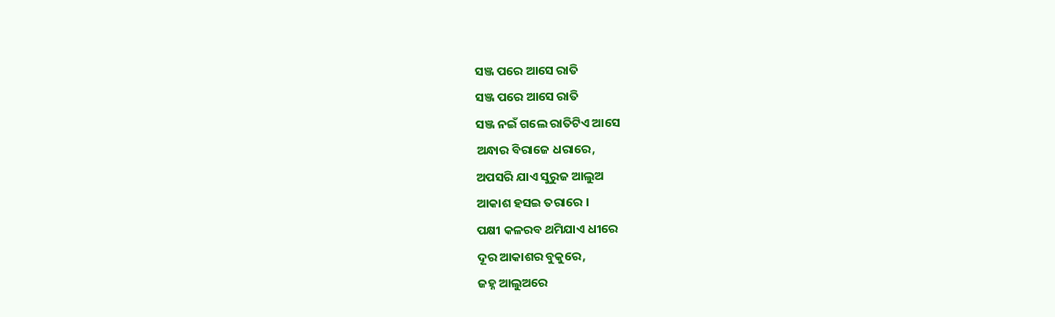ସଞ୍ଜ ପରେ ଆସେ ରାତି
ସଞ୍ଜ ପରେ ଆସେ ରାତି
ସଞ୍ଜ ନଇଁ ଗଲେ ରାତିଟିଏ ଆସେ
ଅନ୍ଧାର ବିରାଜେ ଧରାରେ,
ଅପସରି ଯାଏ ସୁରୁଜ ଆଲୁଅ
ଆକାଶ ହସଇ ତରାରେ ।
ପକ୍ଷୀ କଳରବ ଥମିଯାଏ ଧୀରେ
ଦୂର ଆକାଶର ବୁକୁରେ,
ଜହ୍ନ ଆଲୁଅରେ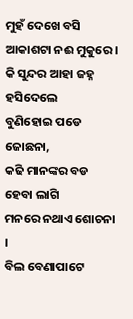ମୁହଁ ଦେଖେ ବସି
ଆକାଶଟା ନଈ ମୁକୁରେ ।
କି ସୁନ୍ଦର ଆହା ଜହ୍ନ ହସିଦେଲେ
ବୁଣିହୋଇ ପଡେ ଜୋଛନା,
କଢି ମାନଙ୍କର ବଡ ହେବା ଲାଗି
ମନରେ ନଥାଏ ଶୋଚନା ।
ବିଲ ବେଣାପାଟେ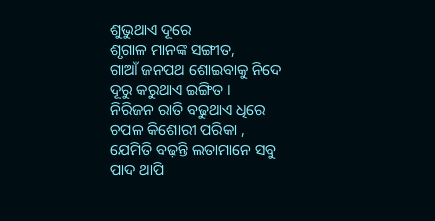ଶୁଭୁଥାଏ ଦୂରେ
ଶୃଗାଳ ମାନଙ୍କ ସଙ୍ଗୀତ,
ଗାଆଁ ଜନପଥ ଶୋଇବାକୁ ନିଦେ
ଦୂରୁ କରୁଥାଏ ଇଙ୍ଗିତ ।
ନିରିଜନ ରାତି ବଢୁଥାଏ ଧିରେ
ଚପଳ କିଶୋରୀ ପରିକା ,
ଯେମିତି ବଢ଼ନ୍ତି ଲତାମାନେ ସବୁ
ପାଦ ଥାପି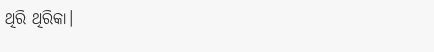ଥିରି ଥିରିକା।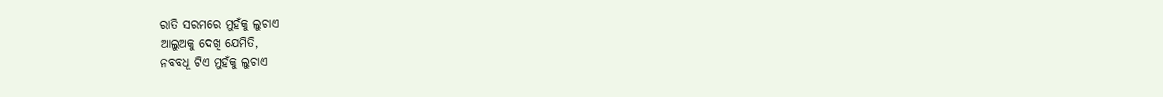ରାତି ସରମରେ ମୁହଁକୁ ଲୁଚାଏ
ଆଲୁଅକୁ ଦେଖି ଯେମିତି,
ନବବଧୂ ଟିଏ ମୁହଁକୁ ଲୁଚାଏ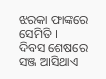ଝରକା ଫାଙ୍କରେ ସେମିତି ।
ଦିବସ ଶେଷରେ ସଞ୍ଜ ଆସିଥାଏ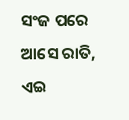ସଂଜ ପରେ ଆସେ ରାତି,
ଏଇ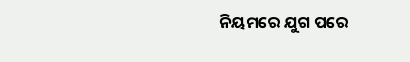ନିୟମରେ ଯୁଗ ପରେ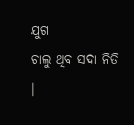ଯୁଗ
ଚାଲୁ ଥିବ ସଦା ନିତି ।